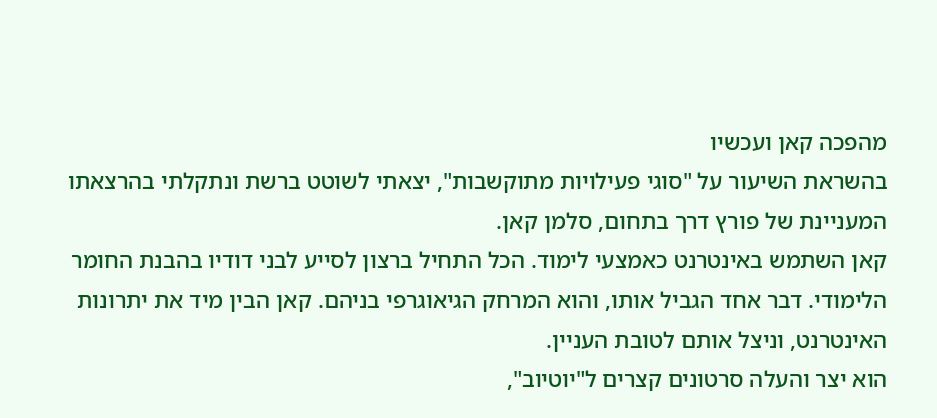מהפכה קאן ועכשיו
בהשראת השיעור על "סוגי פעילויות מתוקשבות", יצאתי לשוטט ברשת ונתקלתי בהרצאתו המעניינת של פורץ דרך בתחום, סלמן קאן.
קאן השתמש באינטרנט כאמצעי לימוד. הכל התחיל ברצון לסייע לבני דודיו בהבנת החומר הלימודי. דבר אחד הגביל אותו, והוא המרחק הגיאוגרפי בניהם. קאן הבין מיד את יתרונות האינטרנט, וניצל אותם לטובת העניין.
הוא יצר והעלה סרטונים קצרים ל"יוטיוב",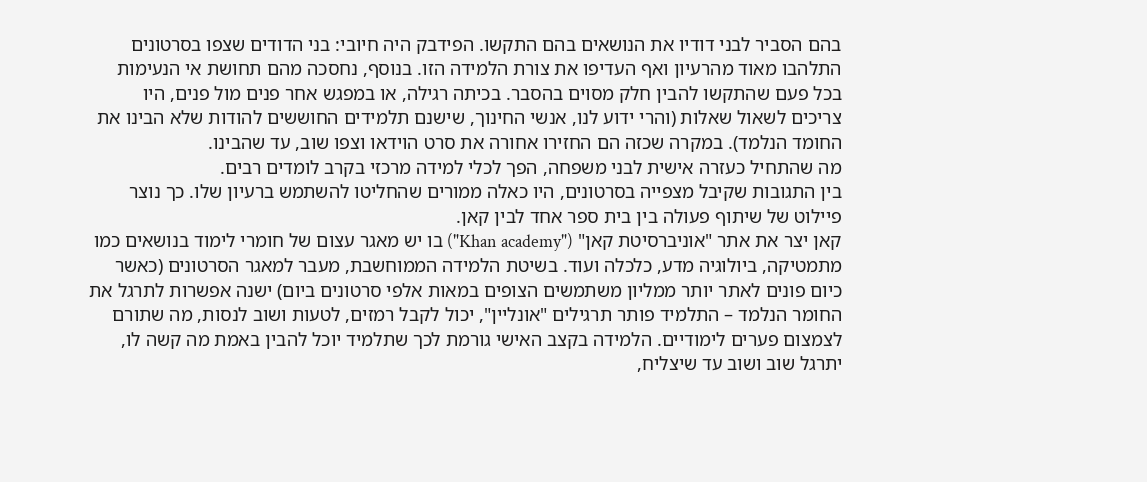בהם הסביר לבני דודיו את הנושאים בהם התקשו. הפידבק היה חיובי: בני הדודים שצפו בסרטונים התלהבו מאוד מהרעיון ואף העדיפו את צורת הלמידה הזו. בנוסף, נחסכה מהם תחושת אי הנעימות בכל פעם שהתקשו להבין חלק מסוים בהסבר. בכיתה רגילה, או במפגש אחר פנים מול פנים, היו צריכים לשאול שאלות (והרי ידוע לנו, אנשי החינוך, שישנם תלמידים החוששים להודות שלא הבינו את החומד הנלמד). במקרה שכזה הם החזירו אחורה את סרט הוידאו וצפו שוב, עד שהבינו.
מה שהתחיל כעזרה אישית לבני משפחה, הפך לכלי למידה מרכזי בקרב לומדים רבים.
בין התגובות שקיבל מצפייה בסרטונים, היו כאלה ממורים שהחליטו להשתמש ברעיון שלו. כך נוצר פיילוט של שיתוף פעולה בין בית ספר אחד לבין קאן.
קאן יצר את אתר "אוניברסיטת קאן" ("Khan academy") בו יש מאגר עצום של חומרי לימוד בנושאים כמו מתמטיקה, ביולוגיה מדע, כלכלה ועוד. בשיטת הלמידה הממוחשבת, מעבר למאגר הסרטונים (כאשר כיום פונים לאתר יותר ממליון משתמשים הצופים במאות אלפי סרטונים ביום) ישנה אפשרות לתרגל את החומר הנלמד – התלמיד פותר תרגילים "אונליין", יכול לקבל רמזים, לטעות ושוב לנסות, מה שתורם לצמצום פערים לימודיים. הלמידה בקצב האישי גורמת לכך שתלמיד יוכל להבין באמת מה קשה לו, יתרגל שוב ושוב עד שיצליח,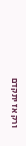ורק אז יתקדם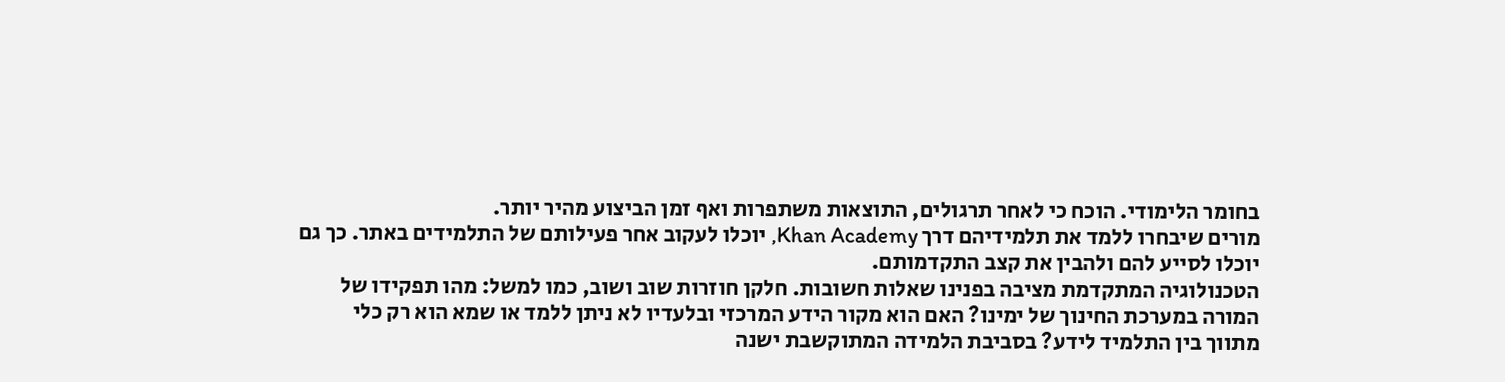בחומר הלימודי. הוכח כי לאחר תרגולים, התוצאות משתפרות ואף זמן הביצוע מהיר יותר.
מורים שיבחרו ללמד את תלמידיהם דרך Khan Academy, יוכלו לעקוב אחר פעילותם של התלמידים באתר. כך גם יוכלו לסייע להם ולהבין את קצב התקדמותם.
הטכנולוגיה המתקדמת מציבה בפנינו שאלות חשובות. חלקן חוזרות שוב ושוב, כמו למשל: מהו תפקידו של המורה במערכת החינוך של ימינו? האם הוא מקור הידע המרכזי ובלעדיו לא ניתן ללמד או שמא הוא רק כלי מתווך בין התלמיד לידע? בסביבת הלמידה המתוקשבת ישנה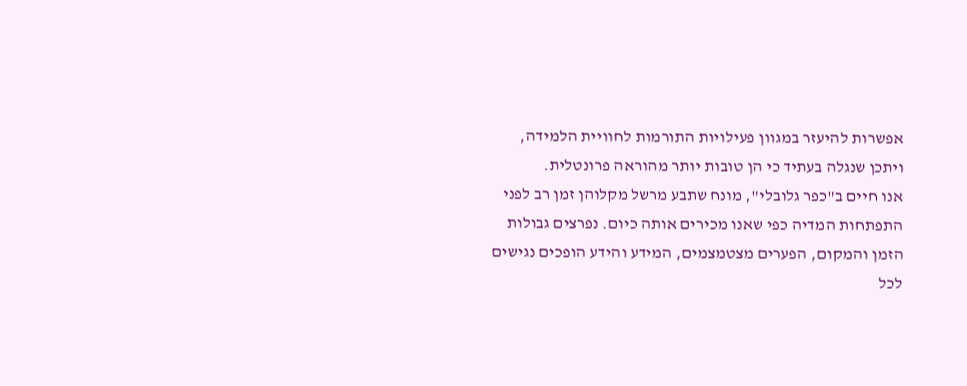אפשרות להיעזר במגוון פעילויות התורמות לחוויית הלמידה, ויתכן שנגלה בעתיד כי הן טובות יותר מהוראה פרונטלית.
אנו חיים ב"כפר גלובלי", מונח שתבע מרשל מקלוהן זמן רב לפני התפתחות המדיה כפי שאנו מכירים אותה כיום. נפרצים גבולות הזמן והמקום, הפערים מצטמצמים, המידע והידע הופכים נגישים לכל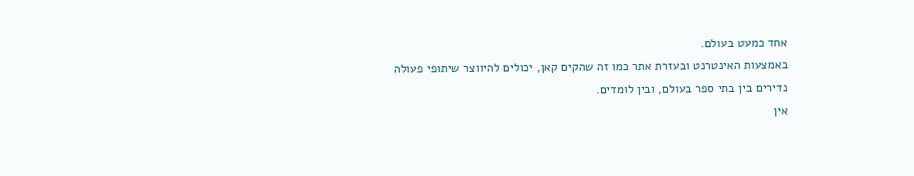אחד כמעט בעולם.
באמצעות האינטרנט ובעזרת אתר כמו זה שהקים קאן, יכולים להיווצר שיתופי פעולה נדירים בין בתי ספר בעולם, ובין לומדים.
אין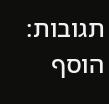תגובות:
הוסף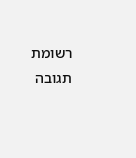רשומת תגובה